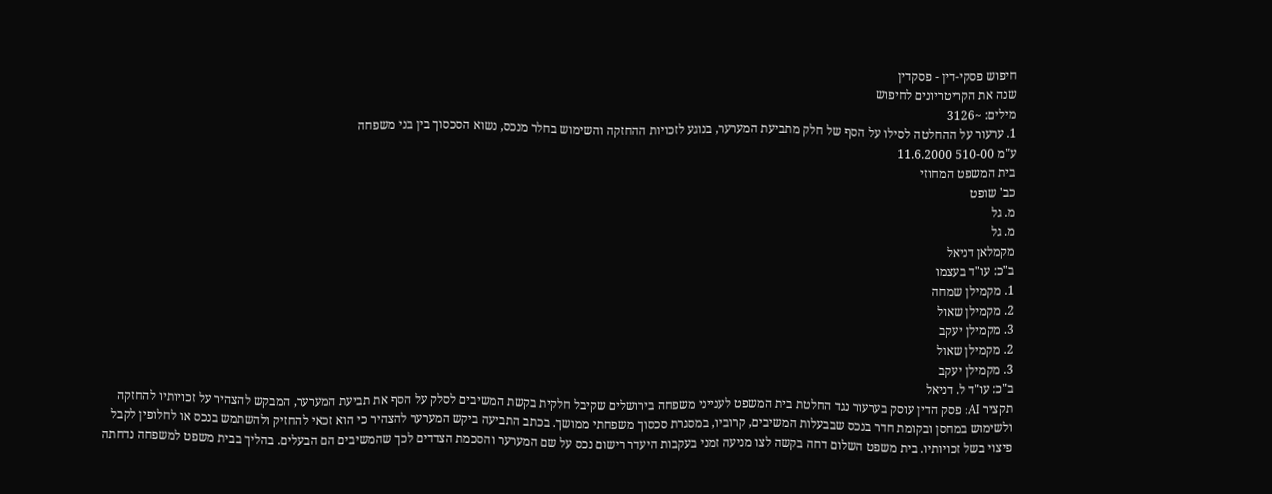חיפוש פסקי-דין - פסקדין
שנה את הקריטריונים לחיפוש
מילים: ~3126
1. ערעור על ההחלטה לסילו על הסף של חלק מתביעת המערער, בנוגע לזכויות ההחזקה והשימוש בחלר מנכס, נשוא הסכסוך בין בני משפחה
ע"מ 510-00 11.6.2000
בית המשפט המחוזי
כב' שופט
מ. גל
מ. גל
מקמלאן דניאל
ב"כ: עו"ד בעצמו
1. מקמילן שמחה
2. מקמילן שאול
3. מקמילן יעקב
2. מקמילן שאול
3. מקמילן יעקב
ב"כ: עו"ד ל. דניאל
תקציר AI: פסק הדין עוסק בערעור נגד החלטת בית המשפט לענייני משפחה בירושלים שקיבל חלקית בקשת המשיבים לסלק על הסף את תביעת המערער, המבקש להצהיר על זכויותיו להחזקה ולשימוש במחסן ובקומת חדר בנכס שבבעלות המשיבים, קרוביו, במסגרת סכסוך משפחתי ממושך. בכתב התביעה ביקש המערער להצהיר כי הוא זכאי להחזיק ולהשתמש בנכס או לחלופין לקבל פיצוי בשל זכויותיו. בית משפט השלום דחה בקשה לצו מניעה זמני בעקבות היעדר רישום נכס על שם המערער והסכמת הצדדים לכך שהמשיבים הם הבעלים. בהליך בבית משפט למשפחה נדחתה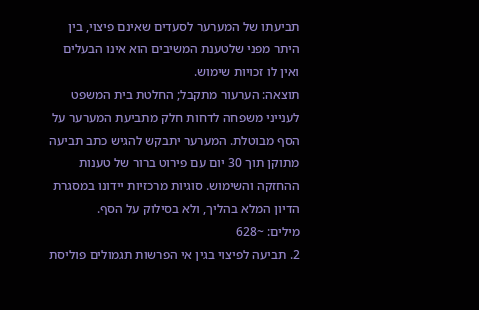תביעתו של המערער לסעדים שאינם פיצוי, בין היתר מפני שלטענת המשיבים הוא אינו הבעלים ואין לו זכויות שימוש.
תוצאה: הערעור מתקבל; החלטת בית המשפט לענייני משפחה לדחות חלק מתביעת המערער על הסף מבוטלת. המערער יתבקש להגיש כתב תביעה מתוקן תוך 30 יום עם פירוט ברור של טענות ההחזקה והשימוש. סוגיות מרכזיות יידונו במסגרת הדיון המלא בהליך, ולא בסילוק על הסף.
מילים: ~628
2. תביעה לפיצוי בגין אי הפרשות תגמולים פוליסת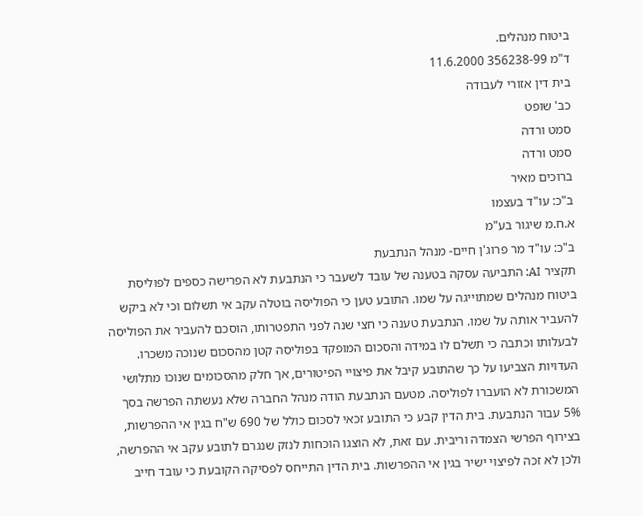ביטוח מנהלים.
ד"מ 356238-99 11.6.2000
בית דין אזורי לעבודה
כב' שופט
סמט ורדה
סמט ורדה
ברוכים מאיר
ב"כ: עו"ד בעצמו
א.ח.מ שיגור בע"מ
ב"כ: עו"ד מר פרוג'ן חיים- מנהל הנתבעת
תקציר AI: התביעה עסקה בטענה של עובד לשעבר כי הנתבעת לא הפרישה כספים לפוליסת ביטוח מנהלים שמתוייגה על שמו. התובע טען כי הפוליסה בוטלה עקב אי תשלום וכי לא ביקש להעביר אותה על שמו. הנתבעת טענה כי חצי שנה לפני התפטרותו, הוסכם להעביר את הפוליסה לבעלותו וכתבה כי תשלם לו במידה והסכום המופקד בפוליסה קטן מהסכום שנוכה משכרו. העדויות הצביעו על כך שהתובע קיבל את פיצויי הפיטורים, אך חלק מהסכומים שנוכו מתלושי המשכורת לא הועברו לפוליסה. מטעם הנתבעת הודה מנהל החברה שלא נעשתה הפרשה בסך 5% עבור הנתבעת. בית הדין קבע כי התובע זכאי לסכום כולל של 690 ש"ח בגין אי ההפרשות, בצירוף הפרשי הצמדה וריבית. עם זאת, לא הוצגו הוכחות לנזק שנגרם לתובע עקב אי ההפרשה, ולכן לא זכה לפיצוי ישיר בגין אי ההפרשות. בית הדין התייחס לפסיקה הקובעת כי עובד חייב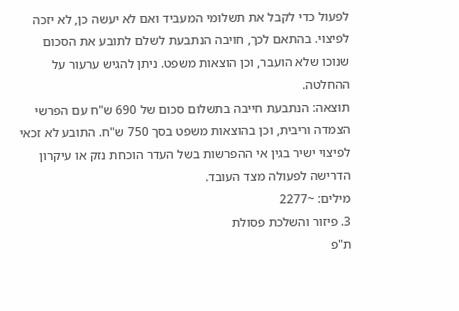לפעול כדי לקבל את תשלומי המעביד ואם לא יעשה כן, לא יזכה לפיצוי. בהתאם לכך, חויבה הנתבעת לשלם לתובע את הסכום שנוכו שלא הועבר, וכן הוצאות משפט. ניתן להגיש ערעור על ההחלטה.
תוצאה: הנתבעת חייבה בתשלום סכום של 690 ש"ח עם הפרשי הצמדה וריבית, וכן בהוצאות משפט בסך 750 ש"ח. התובע לא זכאי לפיצוי ישיר בגין אי ההפרשות בשל העדר הוכחת נזק או עיקרון הדרישה לפעולה מצד העובד.
מילים: ~2277
3. פיזור והשלכת פסולת
ת"פ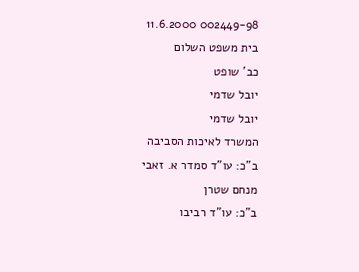002449-98 11.6.2000
בית משפט השלום
כב' שופט
יובל שדמי
יובל שדמי
המשרד לאיכות הסביבה
ב"כ: עו"ד סמדר א. זאבי
מנחם שטרן
ב"כ: עו"ד רביבו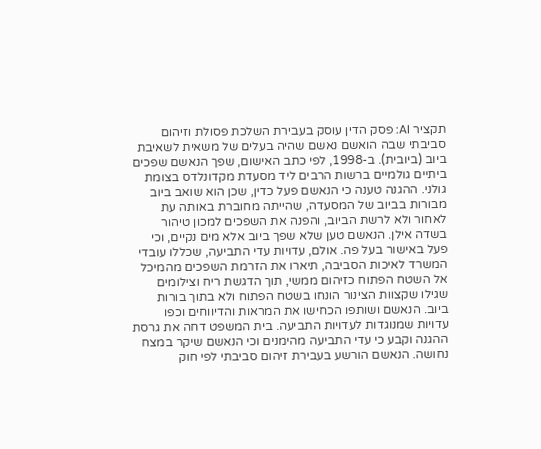תקציר AI: פסק הדין עוסק בעבירת השלכת פסולת וזיהום סביבתי שבה הואשם נאשם שהיה בעלים של משאית לשאיבת ביוב (ביובית). ב-1998, לפי כתב האישום, שפך הנאשם שפכים ביתיים גולמיים ברשות הרבים ליד מסעדת מקדונלדס בצומת גולני. ההגנה טענה כי הנאשם פעל כדין, שכן הוא שואב ביוב מבורות בביוב של המסעדה, שהייתה מחוברת באותה עת לאחור ולא לרשת הביוב, והפנה את השפכים למכון טיהור בשדה אילן. הנאשם טען שלא שפך ביוב אלא מים נקיים, וכי פעל באישור בעל פה. אולם, עדויות עדי התביעה, שכללו עובדי המשרד לאיכות הסביבה, תיארו את הזרמת השפכים מהמיכל אל השטח הפתוח כזיהום ממשי, תוך הדגשת ריח וצילומים שגילו שקצוות הצינור הונחו בשטח הפתוח ולא בתוך בורות ביוב. הנאשם ושותפו הכחישו את המראות והדיווחים וכפו עדויות שמנוגדות לעדויות התביעה. בית המשפט דחה את גרסת ההגנה וקבע כי עדי התביעה מהימנים וכי הנאשם שיקר במצח נחושה. הנאשם הורשע בעבירת זיהום סביבתי לפי חוק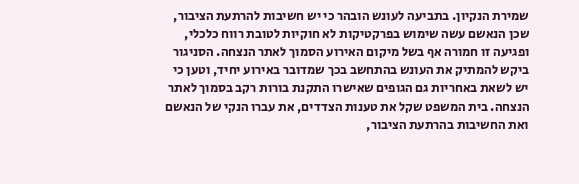שמירת הנקיון. בתביעה לעונש הובהר כי יש חשיבות להרתעת הציבור, שכן הנאשם עשה שימוש בפרקטיקות לא חוקיות לטובת רווח כלכלי, ופגיעה זו חמורה אף בשל מיקום האירוע הסמוך לאתר הנצחה. הסניגור ביקש להמתיק את העונש בהתחשב בכך שמדובר באירוע יחיד, וטען כי יש לשאת באחריות גם הגופים שאישרו התקנת בורות רקב בסמוך לאתר הנצחה. בית המשפט שקל את טענות הצדדים, את עברו הנקי של הנאשם ואת החשיבות בהרתעת הציבור,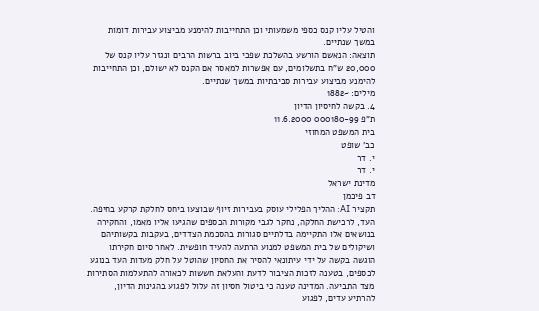והטיל עליו קנס כספי משמעותי וכן התחייבות להימנע מביצוע עבירות דומות במשך שנתיים.
תוצאה: הנאשם הורשע בהשלכת שפכי ביוב ברשות הרבים ונגזר עליו קנס של 20,000 ש"ח בתשלומים, עם אפשרות למאסר אם הקנס לא ישולם, וכן התחייבות להימנע מביצוע עבירות סביבתיות במשך שנתיים.
מילים: ~1882
4. בקשה לחיסיון הדיון
ת"פ 000180-99 11.6.2000
בית המשפט המחוזי
כב' שופט
י. דר
י. דר
מדינת ישראל
דב פיכמן
תקציר AI: ההליך הפלילי עוסק בעבירות זיוף שבוצעו ביחס לחלקת קרקע בחיפה. העד, לרכישת החלקה, נחקר לגבי מקורות הכספים שהגיעו אליו מאמו, והחקירה בנושאים אלו התקיימה בדלתיים סגורות בהסכמת הצדדים, בעקבות בקשותיהם ושיקולים של בית המשפט למנוע הרתעה להעיד חופשית. לאחר סיום חקירתו הוגשה בקשה על ידי עיתונאי להסיר את החסיון שהוטל על חלק מעדות העד בנוגע לכספים, בטענה לזכות הציבור לדעת והעלאת חששות לכאורה להתעלמות הסתירות מצד התביעה. המדינה טענה כי ביטול חסיון זה עלול לפגוע בהגינות הדיון, להרתיע עדים, לפגוע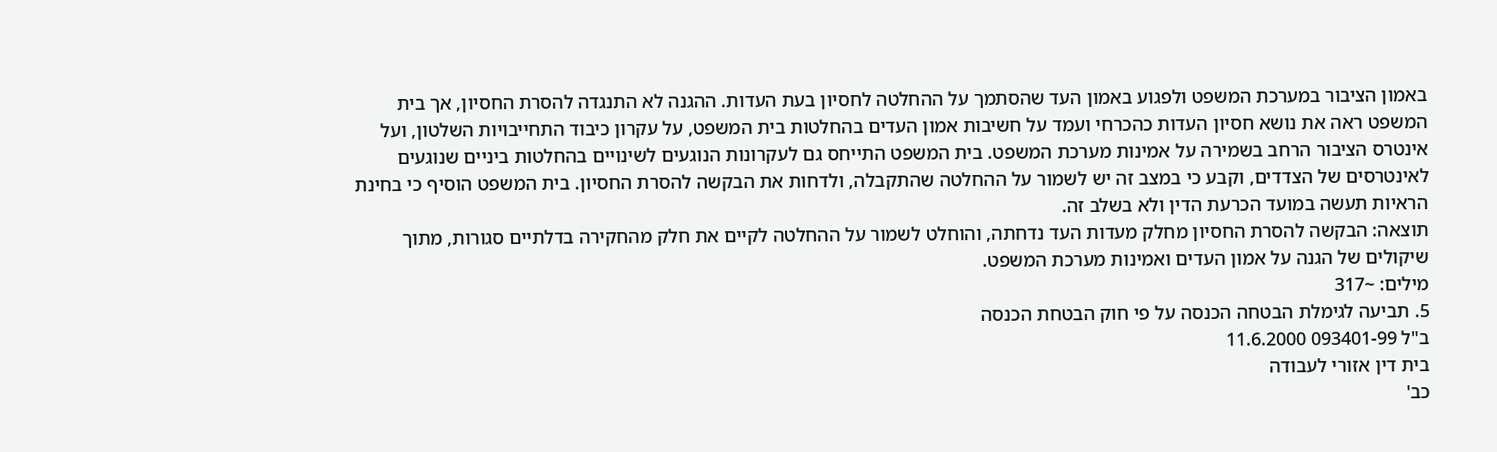באמון הציבור במערכת המשפט ולפגוע באמון העד שהסתמך על ההחלטה לחסיון בעת העדות. ההגנה לא התנגדה להסרת החסיון, אך בית המשפט ראה את נושא חסיון העדות כהכרחי ועמד על חשיבות אמון העדים בהחלטות בית המשפט, על עקרון כיבוד התחייבויות השלטון, ועל אינטרס הציבור הרחב בשמירה על אמינות מערכת המשפט. בית המשפט התייחס גם לעקרונות הנוגעים לשינויים בהחלטות ביניים שנוגעים לאינטרסים של הצדדים, וקבע כי במצב זה יש לשמור על ההחלטה שהתקבלה, ולדחות את הבקשה להסרת החסיון. בית המשפט הוסיף כי בחינת הראיות תעשה במועד הכרעת הדין ולא בשלב זה.
תוצאה: הבקשה להסרת החסיון מחלק מעדות העד נדחתה, והוחלט לשמור על ההחלטה לקיים את חלק מהחקירה בדלתיים סגורות, מתוך שיקולים של הגנה על אמון העדים ואמינות מערכת המשפט.
מילים: ~317
5. תביעה לגימלת הבטחה הכנסה על פי חוק הבטחת הכנסה
ב"ל 093401-99 11.6.2000
בית דין אזורי לעבודה
כב'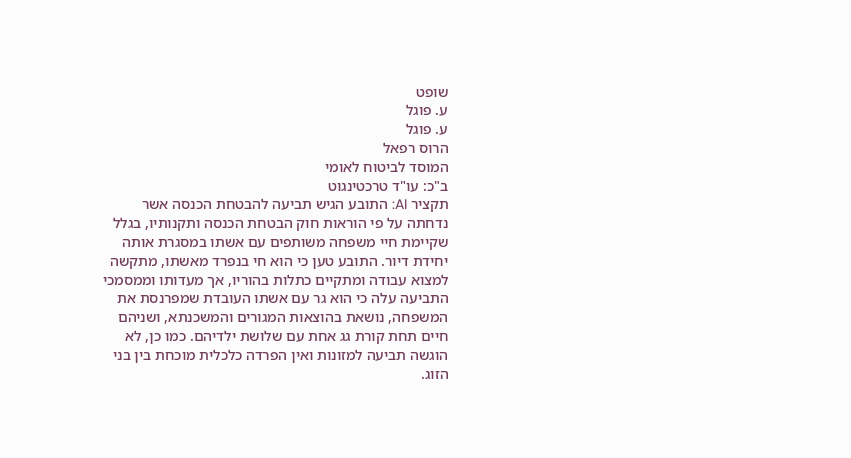שופט
ע. פוגל
ע. פוגל
הרוס רפאל
המוסד לביטוח לאומי
ב"כ: עו"ד טרכטינגוט
תקציר AI: התובע הגיש תביעה להבטחת הכנסה אשר נדחתה על פי הוראות חוק הבטחת הכנסה ותקנותיו, בגלל שקיימת חיי משפחה משותפים עם אשתו במסגרת אותה יחידת דיור. התובע טען כי הוא חי בנפרד מאשתו, מתקשה למצוא עבודה ומתקיים כתלות בהוריו, אך מעדותו וממסמכי התביעה עלה כי הוא גר עם אשתו העובדת שמפרנסת את המשפחה, נושאת בהוצאות המגורים והמשכנתא, ושניהם חיים תחת קורת גג אחת עם שלושת ילדיהם. כמו כן, לא הוגשה תביעה למזונות ואין הפרדה כלכלית מוכחת בין בני הזוג.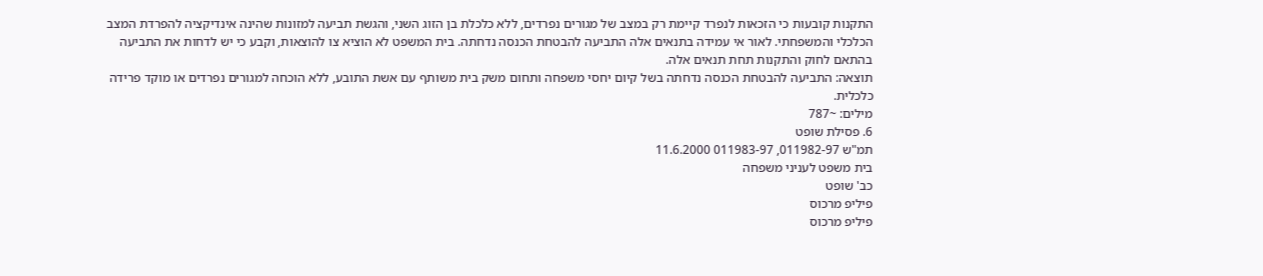התקנות קובעות כי הזכאות לנפרד קיימת רק במצב של מגורים נפרדים, ללא כלכלת בן הזוג השני, והגשת תביעה למזונות שהינה אינדיקציה להפרדת המצב הכלכלי והמשפחתי. לאור אי עמידה בתנאים אלה התביעה להבטחת הכנסה נדחתה. בית המשפט לא הוציא צו להוצאות, וקבע כי יש לדחות את התביעה בהתאם לחוק והתקנות תחת תנאים אלה.
תוצאה: התביעה להבטחת הכנסה נדחתה בשל קיום יחסי משפחה ותחום משק בית משותף עם אשת התובע, ללא הוכחה למגורים נפרדים או מוקד פרידה כלכלית.
מילים: ~787
6. פסילת שופט
תמ"ש 011982-97, 011983-97 11.6.2000
בית משפט לעניני משפחה
כב' שופט
פיליפ מרכוס
פיליפ מרכוס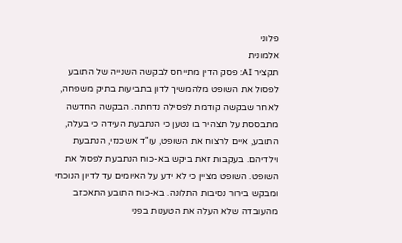פלוני
אלמונית
תקציר AI: פסק הדין מתייחס לבקשה השנייה של התובע לפסול את השופט מלהמשיך לדון בתביעות בתיק משפחה, לאחר שבקשה קודמת לפסילה נדחתה. הבקשה החדשה מתבססת על תצהיר בו נטען כי הנתבעת העידה כי בעלה, התובע, איים לרצוח את השופט, עו"ד אשכנזי, הנתבעת וילדיהם. בעקבות זאת ביקש בא-כוח הנתבעת לפסול את השופט. השופט מציין כי לא ידע על האיומים עד לדיון הנוכחי ומבקש בירור נסיבות התלונה. בא-כוח התובע התאכזב מהעובדה שלא העלה את הטענות בפני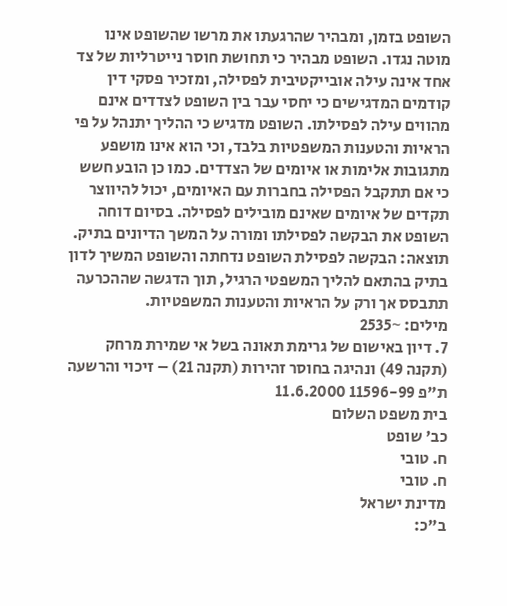השופט בזמן, ומבהיר שהרגעתו את מרשו שהשופט אינו מוטה נגדו. השופט מבהיר כי תחושת חוסר נייטרליות של צד אחד אינה עילה אובייקטיבית לפסילה, ומזכיר פסקי דין קודמים המדגישים כי יחסי עבר בין השופט לצדדים אינם מהווים עילה לפסילתו. השופט מדגיש כי ההליך יתנהל על פי הראיות והטענות המשפטיות בלבד, וכי הוא אינו מושפע מתגובות אלימות או איומים של הצדדים. כמו כן הובע חשש כי אם תתקבל הפסילה בחברות עם האיומים, יכול להיווצר תקדים של איומים שאינם מובילים לפסילה. בסיום דוחה השופט את הבקשה לפסילתו ומורה על המשך הדיונים בתיק.
תוצאה: הבקשה לפסילת השופט נדחתה והשופט המשיך לדון בתיק בהתאם להליך המשפטי הרגיל, תוך הדגשה שההכרעה תתבסס אך ורק על הראיות והטענות המשפטיות.
מילים: ~2535
7. דיון באישום של גרימת תאונה בשל אי שמירת מרחק (תקנה 49) ונהיגה בחוסר זהירות (תקנה 21) – זיכוי והרשעה
ת"פ 11596-99 11.6.2000
בית משפט השלום
כב' שופט
ח. טובי
ח. טובי
מדינת ישראל
ב"כ: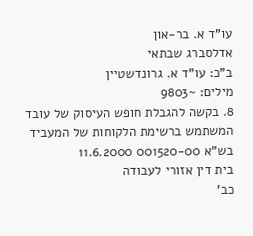עו"ד א. בר-און
אדלסברג שבתאי
ב"כ: עו"ד א. גרונדשטיין
מילים: ~9803
8. בקשה להגבלת חופש העיסוק של עובד המשתמש ברשימת הלקוחות של המעביד
בש"א 001520-00 11.6.2000
בית דין אזורי לעבודה
כב'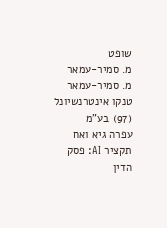שופט
מ. סמיר-עמאר
מ. סמיר-עמאר
טנקו אינטרנשיונל (97) בע"מ
עפרה גיא ואח
תקציר AI: פסק הדין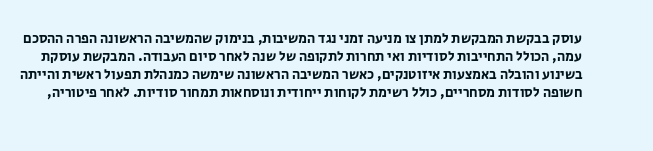עוסק בבקשת המבקשת למתן צו מניעה זמני נגד המשיבות, בנימוק שהמשיבה הראשונה הפרה ההסכם עמה, הכולל התחייבות לסודיות ואי תחרות לתקופה של שנה לאחר סיום העבודה. המבקשת עוסקת בשינוע והובלה באמצעות איזוטנקים, כאשר המשיבה הראשונה שימשה כמנהלת תפעול ראשית והייתה חשופה לסודות מסחריים, כולל רשימת לקוחות ייחודית ונוסחאות תמחור סודיות. לאחר פיטוריה,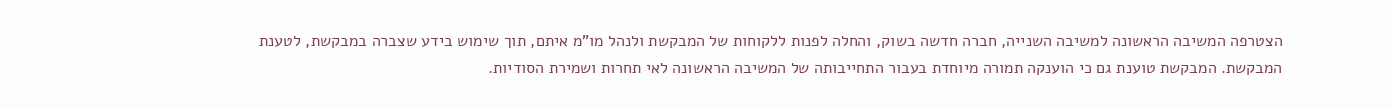הצטרפה המשיבה הראשונה למשיבה השנייה, חברה חדשה בשוק, והחלה לפנות ללקוחות של המבקשת ולנהל מו"מ איתם, תוך שימוש בידע שצברה במבקשת, לטענת המבקשת. המבקשת טוענת גם כי הוענקה תמורה מיוחדת בעבור התחייבותה של המשיבה הראשונה לאי תחרות ושמירת הסודיות.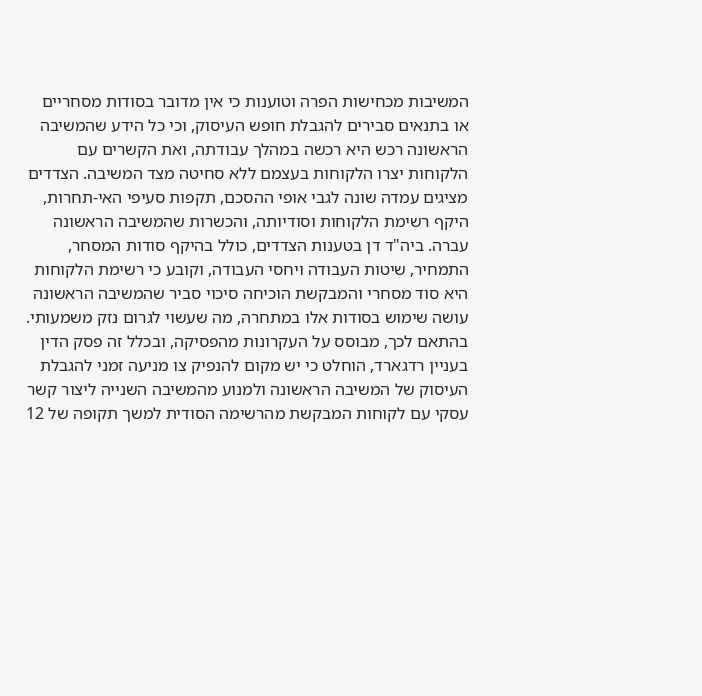המשיבות מכחישות הפרה וטוענות כי אין מדובר בסודות מסחריים או בתנאים סבירים להגבלת חופש העיסוק, וכי כל הידע שהמשיבה הראשונה רכש היא רכשה במהלך עבודתה, ואת הקשרים עם הלקוחות יצרו הלקוחות בעצמם ללא סחיטה מצד המשיבה. הצדדים מציגים עמדה שונה לגבי אופי ההסכם, תקפות סעיפי האי-תחרות, היקף רשימת הלקוחות וסודיותה, והכשרות שהמשיבה הראשונה עברה. ביה"ד דן בטענות הצדדים, כולל בהיקף סודות המסחר, התמחיר, שיטות העבודה ויחסי העבודה, וקובע כי רשימת הלקוחות היא סוד מסחרי והמבקשת הוכיחה סיכוי סביר שהמשיבה הראשונה עושה שימוש בסודות אלו במתחרה, מה שעשוי לגרום נזק משמעותי. בהתאם לכך, מבוסס על העקרונות מהפסיקה, ובכלל זה פסק הדין בעניין רדגארד, הוחלט כי יש מקום להנפיק צו מניעה זמני להגבלת העיסוק של המשיבה הראשונה ולמנוע מהמשיבה השנייה ליצור קשר עסקי עם לקוחות המבקשת מהרשימה הסודית למשך תקופה של 12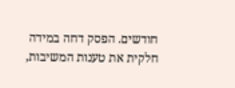חודשים. הפסק דחה במידה חלקית את טענות המשיבות,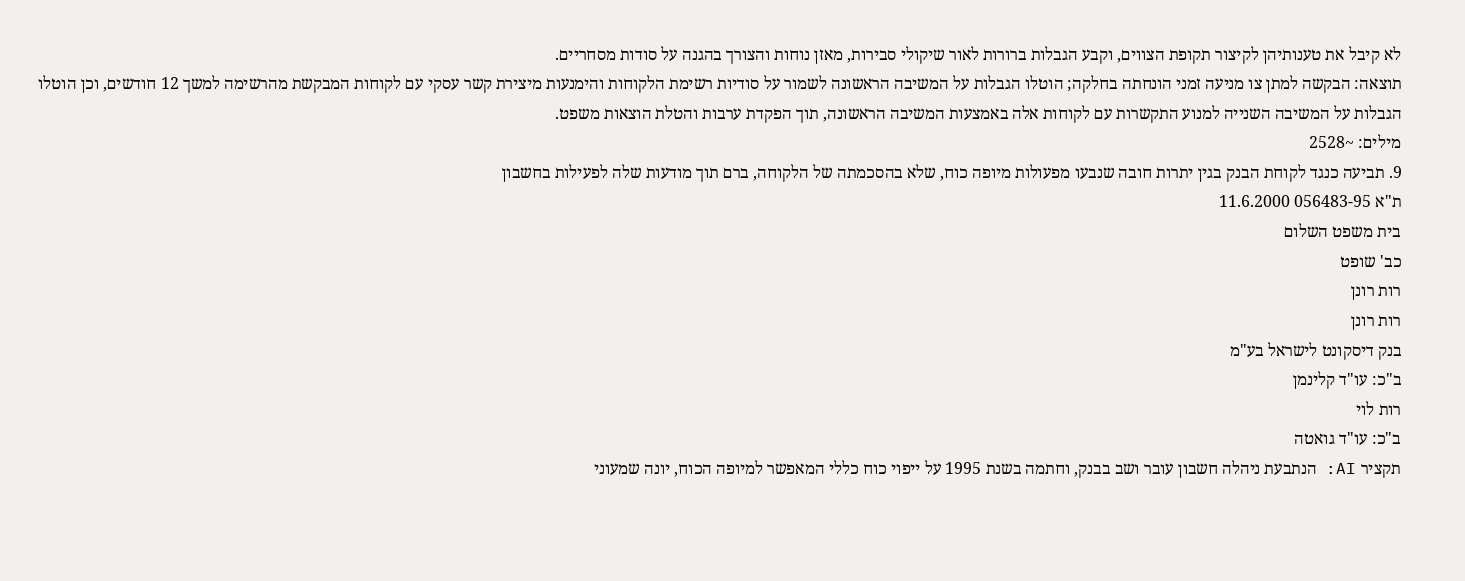לא קיבל את טענותיהן לקיצור תקופת הצווים, וקבע הגבלות ברורות לאור שיקולי סבירות, מאזן נוחות והצורך בהגנה על סודות מסחריים.
תוצאה: הבקשה למתן צו מניעה זמני הונחתה בחלקה; הוטלו הגבלות על המשיבה הראשונה לשמור על סודיות רשימת הלקוחות והימנעות מיצירת קשר עסקי עם לקוחות המבקשת מהרשימה למשך 12 חודשים, וכן הוטלו הגבלות על המשיבה השנייה למנוע התקשרות עם לקוחות אלה באמצעות המשיבה הראשונה, תוך הפקדת ערבות והטלת הוצאות משפט.
מילים: ~2528
9. תביעה כנגד לקוחת הבנק בגין יתרות חובה שנבעו מפעולות מיופה כוח, שלא בהסכמתה של הלקוחה, ברם תוך מודעות שלה לפעילות בחשבון
ת"א 056483-95 11.6.2000
בית משפט השלום
כב' שופט
רות רונן
רות רונן
בנק דיסקונט לישראל בע"מ
ב"כ: עו"ד קלינמן
רות לוי
ב"כ: עו"ד גואטה
תקציר AI: הנתבעת ניהלה חשבון עובר ושב בבנק, וחתמה בשנת 1995 על ייפוי כוח כללי המאפשר למיופה הכוח, יונה שמעוני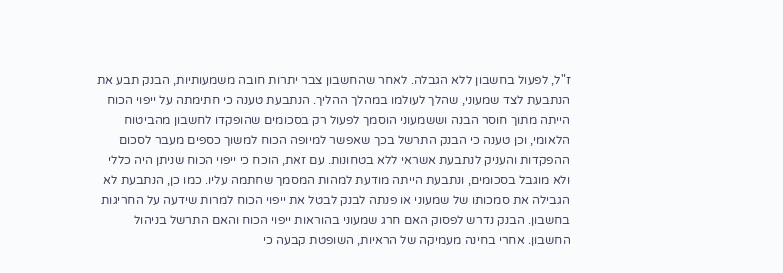ז"ל, לפעול בחשבון ללא הגבלה. לאחר שהחשבון צבר יתרות חובה משמעותיות, הבנק תבע את הנתבעת לצד שמעוני, שהלך לעולמו במהלך ההליך. הנתבעת טענה כי חתימתה על ייפוי הכוח הייתה מתוך חוסר הבנה וששמעוני הוסמך לפעול רק בסכומים שהופקדו לחשבון מהביטוח הלאומי, וכן טענה כי הבנק התרשל בכך שאפשר למיופה הכוח למשוך כספים מעבר לסכום ההפקדות והעניק לנתבעת אשראי ללא בטחונות. עם זאת, הוכח כי ייפוי הכוח שניתן היה כללי ולא מוגבל בסכומים, ונתבעת הייתה מודעת למהות המסמך שחתמה עליו. כמו כן, הנתבעת לא הגבילה את סמכותו של שמעוני או פנתה לבנק לבטל את ייפוי הכוח למרות שידעה על החריגות בחשבון. הבנק נדרש לפסוק האם חרג שמעוני בהוראות ייפוי הכוח והאם התרשל בניהול החשבון. אחרי בחינה מעמיקה של הראיות, השופטת קבעה כי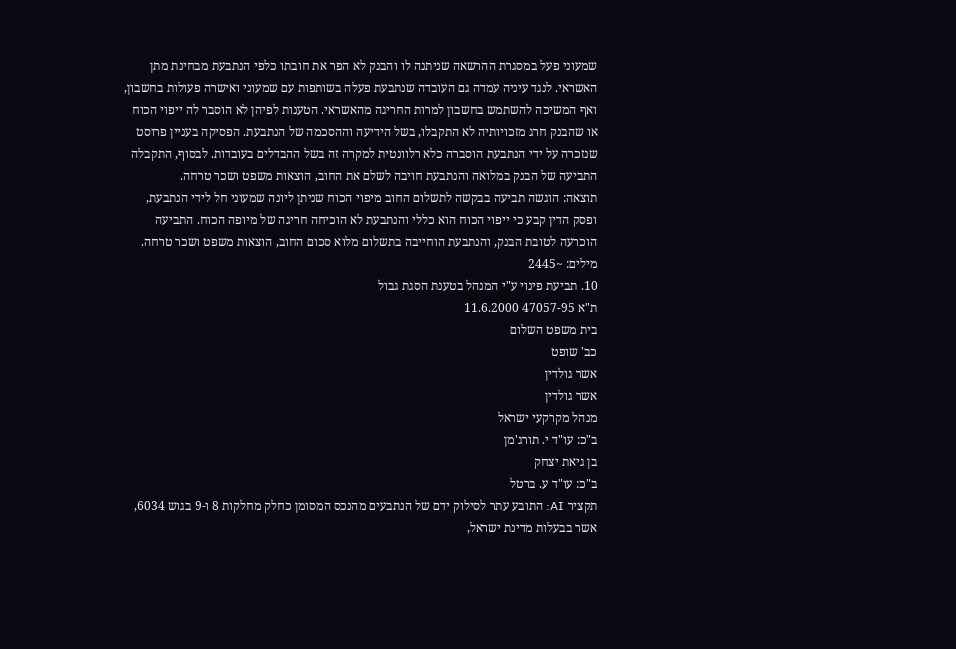שמעוני פעל במסגרת ההרשאה שניתנה לו והבנק לא הפר את חובתו כלפי הנתבעת מבחינת מתן האשראי. לנגד עיניה עמדה גם העובדה שנתבעת פעלה בשותפות עם שמעוני ואישרה פעולות בחשבון, ואף המשיכה להשתמש בחשבון למרות החריגה מהאשראי. הטענות לפיהן לא הוסבר לה ייפוי הכוח או שהבנק חרג מזכויותיה לא התקבלו, בשל הידיעה וההסכמה של הנתבעת. הפסיקה בעניין פרוסט שנזכרה על ידי הנתבעת הוסברה כלא רלוונטית למקרה זה בשל ההבדלים בעובדות. לבסוף, התקבלה התביעה של הבנק במלואה והנתבעת חויבה לשלם את החוב, הוצאות משפט ושכר טרחה.
תוצאה: הוגשה תביעה בבקשה לתשלום החוב מיפוי הכוח שניתן ליונה שמעוני חל לידי הנתבעת, ופסק הדין קבע כי ייפוי הכוח הוא כללי והנתבעת לא הוכיחה חריגה של מיופה הכוח. התביעה הוכרעה לטובת הבנק, והנתבעת הוחייבה בתשלום מלוא סכום החוב, הוצאות משפט ושכר טרחה.
מילים: ~2445
10. תביעת פינוי ע"י המנהל בטענת הסגת גבול
ת"א 47057-95 11.6.2000
בית משפט השלום
כב' שופט
אשר גולדין
אשר גולדין
מנהל מקרקעי ישראל
ב"כ: עו"ד י. תורג'מן
בן גיאת יצחק
ב"כ: עו"ד ע. ברטל
תקציר AI: התובע עתר לסילוק ידם של הנתבעים מהנכס המסומן כחלק מחלקות 8 ו-9 בגוש 6034, אשר בבעלות מדינת ישראל,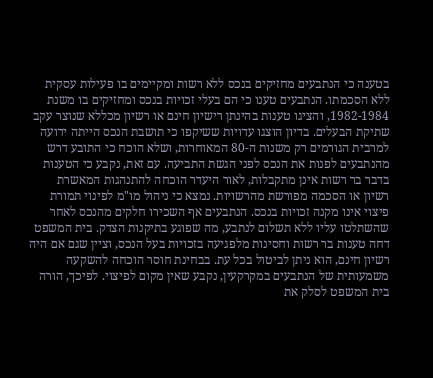בטענה כי הנתבעים מחזיקים בנכס ללא רשות ומקיימים בו פעילות עסקית ללא הסכמתו. הנתבעים טענו כי הם בעלי זכויות בנכס ומחזיקים בו משנת 1982-1984, והציגו טענות בהינתן רישיון חינם או רשיון מכללא שנוצר עקב שתיקת הבעלים. בדיון הוצגו עדויות ששיקפו כי תושבת הנכס הייתה ידועה למרבית הגורמים רק משנות ה-80 המאוחרות, ושלא הוכח כי התובע דרש מהנתבעים לפנות את הנכס לפני הגשת התביעה. עם זאת, נקבע כי הטענות בדבר בר רשות אינן מתקבלות, לאור היעדר הוכחה להתנהגות המאשרת רשיון או הסכמה מפורשת מהרשויות. נמצא כי ניהול מו"מ לפינוי תמורת פיצוי אינו מקנה זכויות בנכס. הנתבעים אף השכירו חלקים מהנכס לאחר שהשתלטו עליו ללא תשלום לנתבע, מה שפוגע בתיקנות הצדק. בית המשפט דחה טענות בר רשות וחסינות מלפגיעה בזכויות בעל הנכס, וציין שגם אם היה רשיון חינם, הוא ניתן לביטול בכל עת. בבחינת חוסר הוכחה להשקעה משמעותית של הנתבעים במקרקעין, נקבע שאין מקום לפיצוי. לפיכך, הורה בית המשפט לסלק את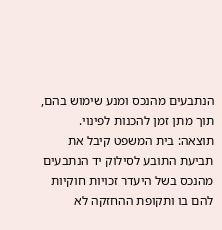הנתבעים מהנכס ומנע שימוש בהם, תוך מתן זמן להכנות לפינוי.
תוצאה: בית המשפט קיבל את תביעת התובע לסילוק יד הנתבעים מהנכס בשל היעדר זכויות חוקיות להם בו ותקופת ההחזקה לא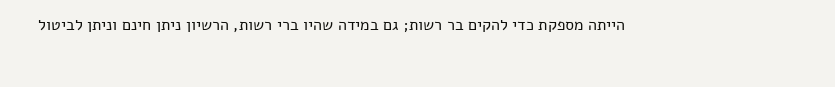הייתה מספקת כדי להקים בר רשות; גם במידה שהיו ברי רשות, הרשיון ניתן חינם וניתן לביטול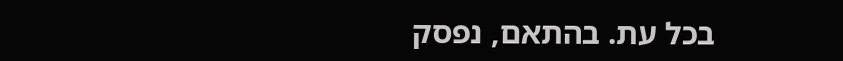בכל עת. בהתאם, נפסק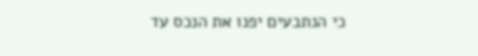כי הנתבעים יפנו את הנכס עד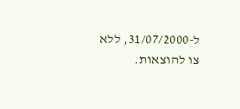ל-31/07/2000, ללא צו להוצאות.